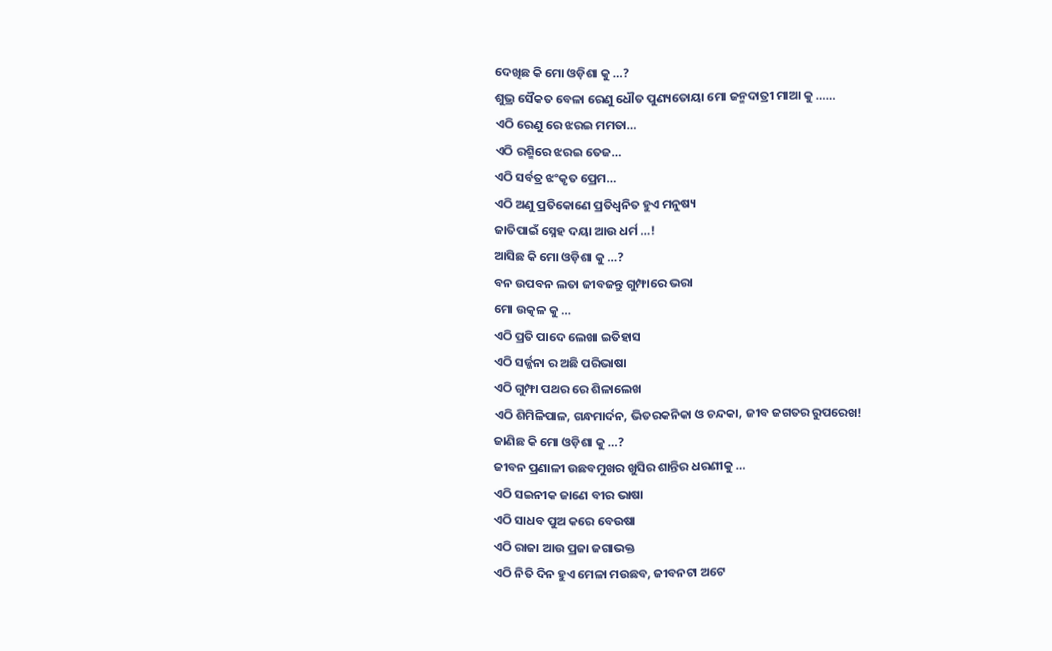ଦେଖିଛ କି ମୋ ଓଡ଼ିଶା କୁ …?
ଶୁଭ୍ର ସୈକତ ବେଳା ରେଣୁ ଧୌତ ପୁଣ୍ୟତୋୟା ମୋ ଜନ୍ମଦାତ୍ରୀ ମାଆ କୁ ……
ଏଠି ରେଣୁ ରେ ଝରଇ ମମତା…
ଏଠି ରଶ୍ମିରେ ଝରଇ ତେଜ…
ଏଠି ସର୍ବତ୍ର ଝଂକୃତ ପ୍ରେମ…
ଏଠି ଅଣୁ ପ୍ରତିକୋଣେ ପ୍ରତିଧ୍ବନିତ ହୁଏ ମନୁଷ୍ୟ
ଜାତିପାଇଁ ସ୍ନେହ ଦୟା ଆଉ ଧର୍ମ …!
ଆସିଛ କି ମୋ ଓଡ଼ିଶା କୁ …?
ବନ ଉପବନ ଲତା ଜୀବଜନ୍ତୁ ଗୁମ୍ଫାରେ ଭରା
ମୋ ଉତ୍କଳ କୁ …
ଏଠି ପ୍ରତି ପାଦେ ଲେଖା ଇତିହାସ
ଏଠି ସର୍ଜ୍ଜନା ର ଅଛି ପରିଭାଷା
ଏଠି ଗୁମ୍ଫା ପଥର ରେ ଶିଳାଲେଖ
ଏଠି ଶିମିଳିପାଳ, ଗନ୍ଧମାର୍ଦନ, ଭିତରକନିକା ଓ ଚନ୍ଦକା, ଜୀବ ଜଗତର ରୁପରେଖ!
ଜାଣିଛ କି ମୋ ଓଡ଼ିଶା କୁ …?
ଜୀବନ ପ୍ରଣାଳୀ ଉଛବମୁଖର ଖୁସିର ଶାନ୍ତିର ଧରଣୀକୁ …
ଏଠି ସଇନୀକ ଜାଣେ ବୀର ଭାଷା
ଏଠି ସାଧବ ପୁଅ କରେ ବେଉଷା
ଏଠି ରାଜା ଆଉ ପ୍ରଜା ଜଗାଭକ୍ତ
ଏଠି ନିତି ଦିନ ହୁଏ ମେଳା ମଉଛବ, ଜୀବନଟା ଅଟେ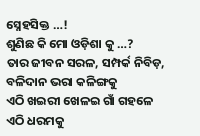ସ୍ନେହସିକ୍ତ …!
ଶୁଣିଛ କି ମୋ ଓଡ଼ିଶା କୁ …?
ତାର ଜୀବନ ସରଳ, ସମ୍ପର୍କ ନିବିଡ଼,
ବଳିଦାନ ଭରା କଳିଙ୍ଗକୁ
ଏଠି ଖଇରୀ ଖେଳଇ ଗାଁ ଗହଳେ
ଏଠି ଧରମକୁ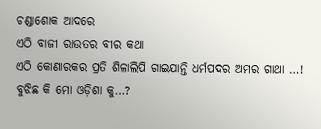ଚଣ୍ଡାଶୋକ ଆଦରେ
ଏଠି ବାଜୀ ରାଉତର ବୀର କଥା
ଏଠି କୋଣାରକର ପ୍ରତି ଶିଳାଲିପି ଗାଇଯାନ୍ତି ଧର୍ମପଦର ଅମର ଗାଥା …!
ବୁଝିଛ କି ମୋ ଓଡ଼ିଶା କୁ…?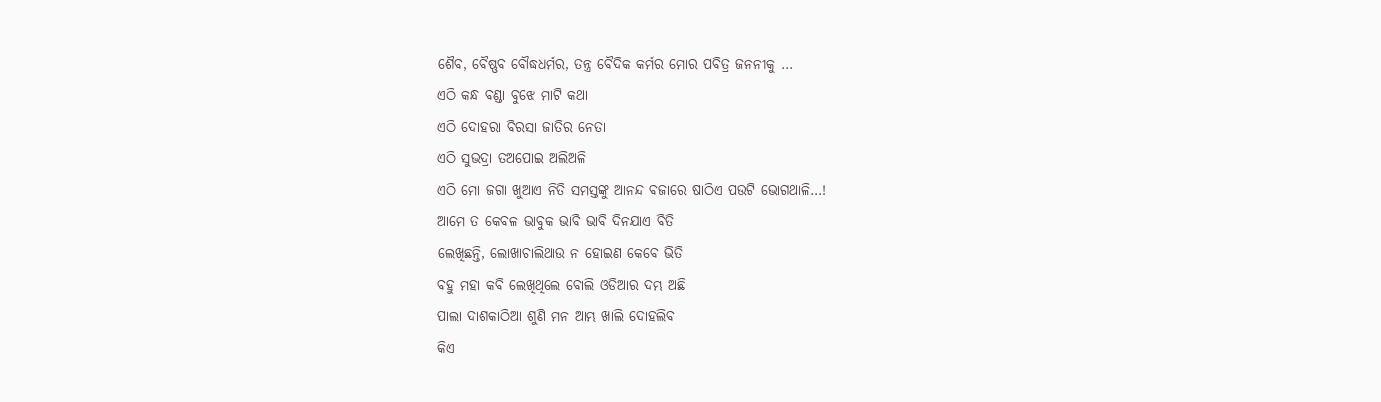ଶୈବ, ବୈଷ୍ଣବ ବୌଦ୍ଧଧର୍ମର, ତନ୍ତ୍ର ବୈଦିକ କର୍ମର ମୋର ପବିତ୍ର ଜନନୀକୁ …
ଏଠି କନ୍ଧ ବଣ୍ଡା ବୁଝେ ମାଟି କଥା
ଏଠି ଦୋହରା ବିରସା ଜାତିର ନେତା
ଏଠି ସୁଭଦ୍ରା ତଅପୋଇ ଅଲିଅଳି
ଏଠି ମୋ ଜଗା ଖୁଆଏ ନିତି ସମସ୍ତଙ୍କୁ ଆନନ୍ଦ ବଜାରେ ଷାଠିଏ ପଉଟି ଭୋଗଥାଳି…!
ଆମେ ତ କେବଳ ଭାବୁକ ଭାବି ଭାବି ଦିନଯାଏ ବିତି
ଲେଖିଛନ୍ତି, ଲୋଖାଚାଲିଥାଉ ନ ହୋଇଣ କେବେ ଭିତି
ବହୁ ମହା କବି ଲେଖିଥିଲେ ବୋଲି ଓଡିଆର ଦମ୍ଭ ଅଛି
ପାଲା ଦାଶକାଠିଆ ଶୁଣି ମନ ଆମ୍ଭ ଖାଲି ଦୋହଲିବ
କିଏ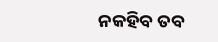ନକହିବ ତବ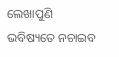ଲେଖାପୁଣି ଭବିଷ୍ୟତେ ନଚାଇବ